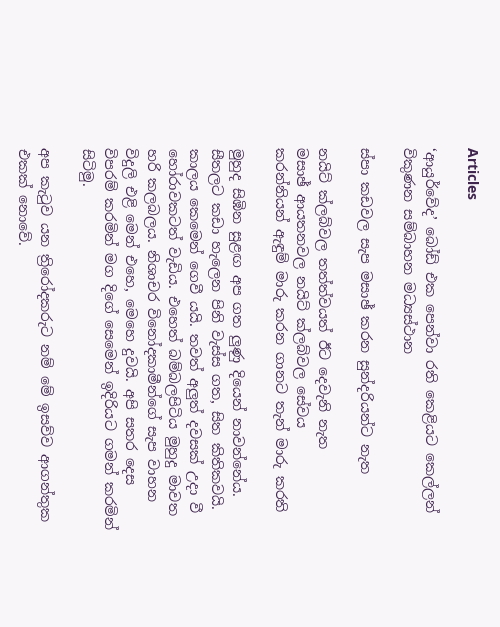Articles

‘ආයුර්වේද’ බෝඩ් එක පෙන්වා රති කෙළියට කෙල්ලන් විකුණන සම්බාහන මධ්‍යස්‌ථාන

ස්‌පා කඩවල සැප මසාඡ් කරන සුන්දරියන්ට නැත

නයිට්‌ ක්‌ලබ්වල තත්ත්වයත් ඊට දෙවැනි නැත
මසාඡ් ආයතනවල නයිට්‌ ක්‌ලබ්වල සේවය
කරන්නියන් ඇඳුම් මාරු කරන ගානට තැන් මාරු කරති

මුහුද සිඹින සුළඟ අප ගත ලුණු දියෙන් නාවන්නේය. සීතලට කඩා හැලෙන පිනි වැස්‌ස ගත, සිත කිතිකවයි. කාලය කෙමෙන් ගෙවී යයි. තවත් අලුත් දවසක්‌ උදා වී හෝරාවකටත් වැඩිය. එහෙත් බම්බලපිටිය මුහුදු මාවත හරි කලබලය. නිශාචර විනෝදකාමීන්ගේ සැප වාහන විදුලි එළි මෙන් එහෙ, මෙහෙ දුවයි. අපි සතර දෙස විපරම් කරමින් මග දිගේ සෙමෙන් ඉදිරියට ගමන් කරමින් සිටිමු.

අප කැටුව යන ත්‍රිරෝදකරුට නම් මේ ඉසව්ව ආගන්තුක එකක්‌ නොවේ.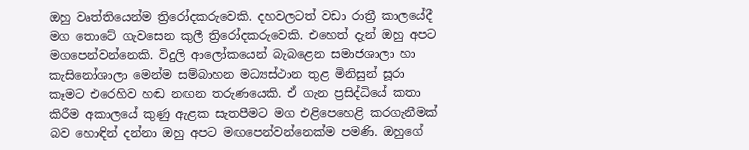ඔහු වෘත්තියෙන්ම ත්‍රිරෝදකරුවෙකි. දහවලටත් වඩා රාත්‍රී කාලයේදී මග තොටේ ගැවසෙන කුලී ත්‍රිරෝදකරුවෙකි. එහෙත් දැන් ඔහු අපට මගපෙන්වන්නෙකි. විදුලි ආලෝකයෙන් බැබළෙන සමාජශාලා හා කැසිනෝශාලා මෙන්ම සම්බාහන මධ්‍යස්‌ථාන තුළ මිනිසුන් සූරා කෑමට එරෙහිව හඬ නඟන තරුණයෙකි. ඒ ගැන ප්‍රසිද්ධියේ කතා කිරීම අකාලයේ කුණු ඇළක සැතපීමට මග එළිපෙහෙළි කරගැනීමක්‌ බව හොඳින් දන්නා ඔහු අපට මඟපෙන්වන්නෙක්‌ම පමණි. ඔහුගේ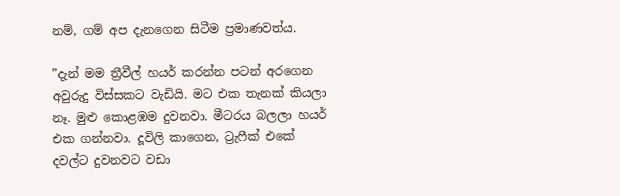නම්, ගම් අප දැනගෙන සිටීම ප්‍රමාණවත්ය.

”දැන් මම ත්‍රීවීල් හයර් කරන්න පටන් අරගෙන අවුරුදු විස්‌සකට වැඩියි. මට එක තැනක්‌ කියලා නෑ. මුළු කොළඹම දුවනවා. මීටරය බලලා හයර් එක ගන්නවා. දූවිලි කාගෙන, ට්‍රැෆීක්‌ එකේ දවල්ට දුවනවට වඩා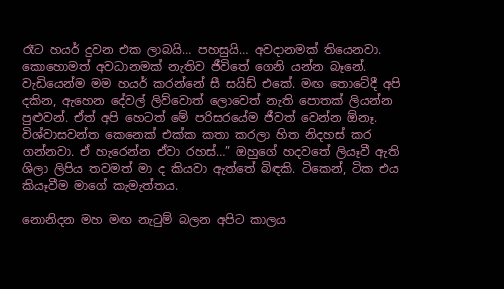රෑට හයර් දුවන එක ලාබයි… පහසුයි… අවදානමක්‌ තියෙනවා. කොහොමත් අවධානමක්‌ නැතිව ජීවිතේ ගෙනි යන්න බෑනේ. වැඩියෙන්ම මම හයර් කරන්නේ සී සයිඩ් එකේ. මඟ තොටේදී අපි දකින, ඇහෙන දේවල් ලිව්වොත් ලොවෙත් නැති පොතක්‌ ලියන්න පුළුවන්. ඒත් අපි හෙටත් මේ පරිසරයේම ජීවත් වෙන්න ඕනෑ. විශ්වාසවන්ත කෙනෙක්‌ එක්‌ක කතා කරලා හිත නිදහස්‌ කර ගන්නවා. ඒ හැරෙන්න ඒවා රහස්‌…” ඔහුගේ හදවතේ ලියෑවී ඇති ශිලා ලිපිය තවමත් මා ද කියවා ඇත්තේ බිඳකි. ටිකෙන්, ටික එය කියෑවීම මාගේ කැමැත්තය.

නොනිදන මහ මඟ නැටුම් බලන අපිට කාලය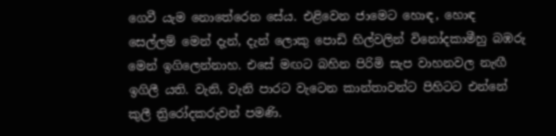ගෙවී යැම නොතේරෙන සේය. එළිවෙන ජාමෙට හොඳ, හොඳ සෙල්ලම් මෙන් දැන්, දැන් ලොකු පොඩි හිල්වලින් විනෝදකාමීහු බඹරු මෙන් ඉගිලෙන්නාහ. එසේ මඟට බහින පිරිමි සැප වාහනවල නැඟී ඉගිලී යති. වැනි, වැනි පාරට වැටෙන කාන්තාවන්ට පිහිටට එන්නේ කුලී ත්‍රිරෝදකරුවන් පමණි.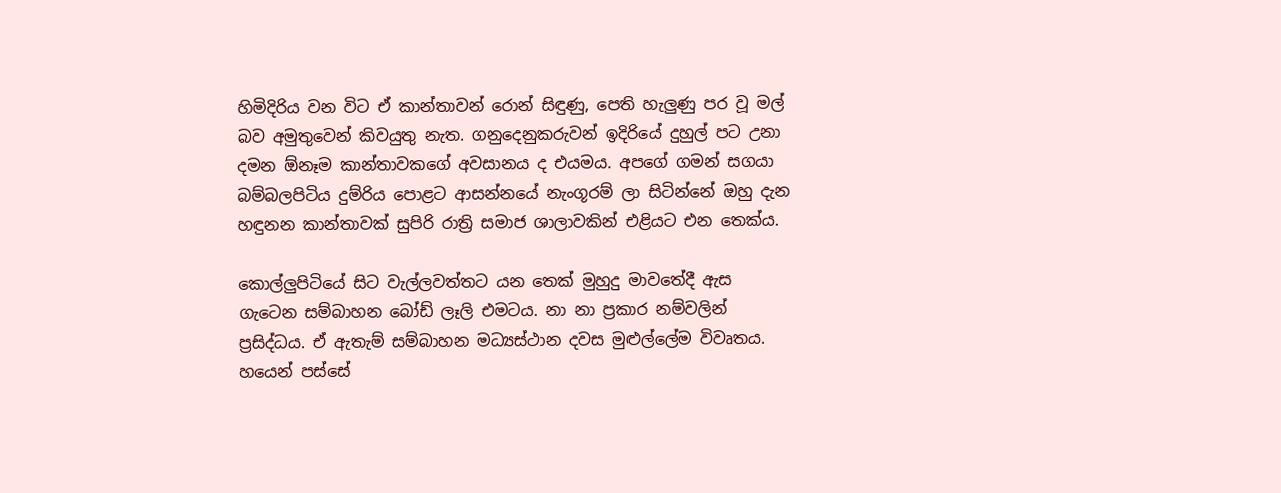හිමිදිරිය වන විට ඒ කාන්තාවන් රොන් සිඳුණු, පෙති හැලුණු පර වූ මල් බව අමුතුවෙන් කිවයුතු නැත. ගනුදෙනුකරුවන් ඉදිරියේ දුහුල් පට උනා දමන ඕනෑම කාන්තාවකගේ අවසානය ද එයමය. අපගේ ගමන් සගයා බම්බලපිටිය දුම්රිය පොළට ආසන්නයේ නැංගූරම් ලා සිටින්නේ ඔහු දැන හඳුනන කාන්තාවක්‌ සුපිරි රාත්‍රි සමාජ ශාලාවකින් එළියට එන තෙක්‌ය.

කොල්ලුපිටියේ සිට වැල්ලවත්තට යන තෙක්‌ මුහුදු මාවතේදී ඇස ගැටෙන සම්බාහන බෝඩ් ලෑලි එමටය. නා නා ප්‍රකාර නම්වලින් ප්‍රසිද්ධය. ඒ ඇතැම් සම්බාහන මධ්‍යස්‌ථාන දවස මුළුල්ලේම විවෘතය. හයෙන් පස්‌සේ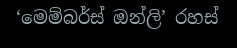‘මෙම්බර්ස්‌ ඔන්ලි’ රහස්‌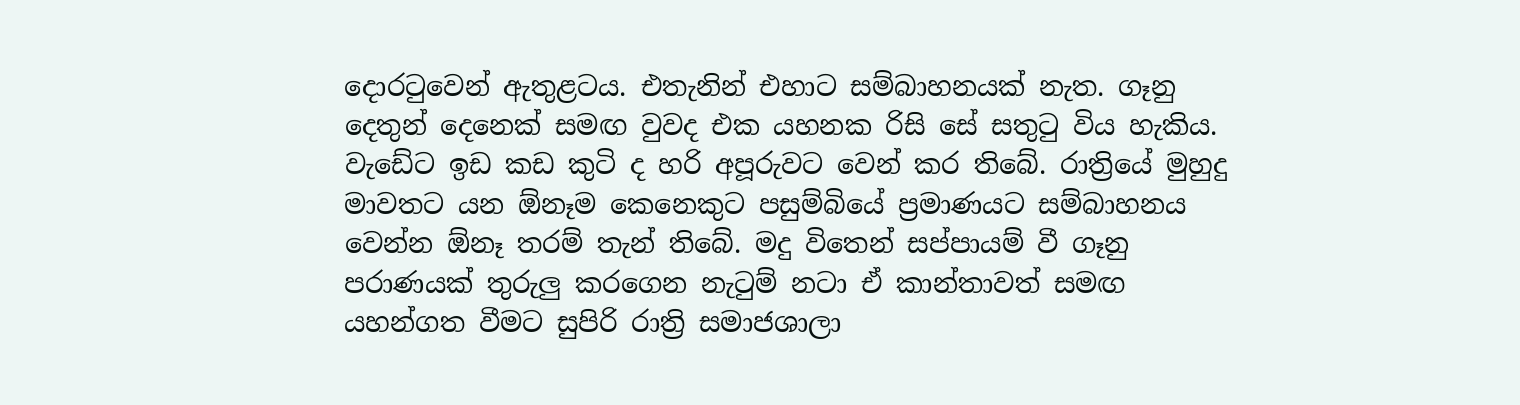දොරටුවෙන් ඇතුළටය. එතැනින් එහාට සම්බාහනයක්‌ නැත. ගෑනු දෙතුන් දෙනෙක්‌ සමඟ වුවද එක යහනක රිසි සේ සතුටු විය හැකිය. වැඩේට ඉඩ කඩ කුටි ද හරි අපූරුවට වෙන් කර තිබේ. රාත්‍රියේ මුහුදු මාවතට යන ඕනෑම කෙනෙකුට පසුම්බියේ ප්‍රමාණයට සම්බාහනය වෙන්න ඕනෑ තරම් තැන් තිබේ. මදු විතෙන් සප්පායම් වී ගෑනු පරාණයක්‌ තුරුලු කරගෙන නැටුම් නටා ඒ කාන්තාවත් සමඟ යහන්ගත වීමට සුපිරි රාත්‍රි සමාජශාලා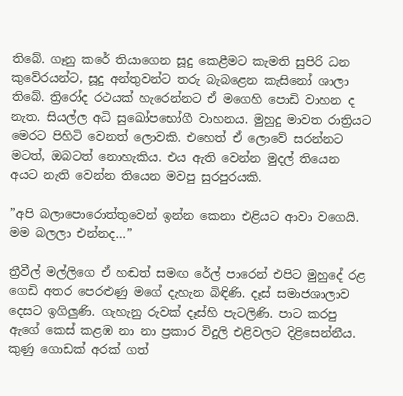තිබේ. ගෑනු කරේ තියාගෙන සූදු කෙළීමට කැමති සුපිරි ධන කුවේරයන්ට, සූදු අන්තුවන්ට තරු බැබළෙන කැසිනෝ ශාලා තිබේ. ත්‍රිරෝද රථයක්‌ හැරෙන්නට ඒ මගෙහි පොඩි වාහන ද නැත. සියල්ල අධි සුඛෝපභෝගී වාහනය. මුහුදු මාවත රාත්‍රියට මෙරට පිහිටි වෙනත් ලොවකි. එහෙත් ඒ ලොවේ සරන්නට මටත්, ඔබටත් නොහැකිය. එය ඇති වෙන්න මුදල් තියෙන අයට නැති වෙන්න තියෙන මවපු සුරපුරයකි.

”අපි බලාපොරොත්තුවෙන් ඉන්න කෙනා එළියට ආවා වගෙයි. මම බලලා එන්නද…”

ත්‍රීවීල් මල්ලිගෙ ඒ හඬත් සමඟ රේල් පාරෙන් එපිට මුහුදේ රළ ගෙඩි අතර පෙරළුණු මගේ දැහැන බිඳිණි. දෑස්‌ සමාජශාලාව දෙසට ඉගිලුණි. ගැහැනු රුවක්‌ දෑස්‌හි පැටලිණි. පාට කරපු ඇගේ කෙස්‌ කළඹ නා නා ප්‍රකාර විදුලි එළිවලට දිළිසෙන්නීය. කුණු ගොඩක්‌ අරක්‌ ගත්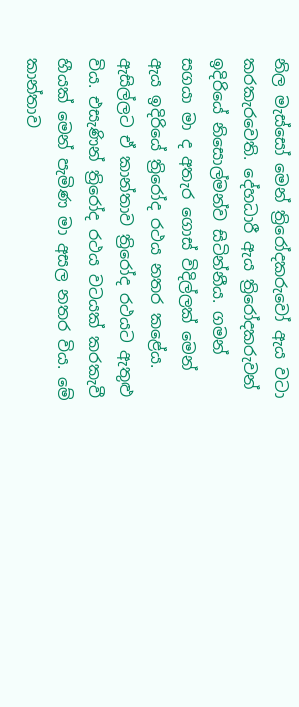නිල මැස්‌සෝ මෙන් ත්‍රිරෝදකරුවෝ ඇය වටා කරකැරවෙති. දේහධාරී ඇය ත්‍රිරෝදකරුවන් ඉදිරියේ නිසොල්මන්ව සිටින්නීය. ගමන් සගයා මා ද අතැර ගොස්‌ විදිල්ලක්‌ මෙන් ඇය ඉදිරියේ ත්‍රිරෝද රථය නතර කළේය. ඇසිල්ලට ඒ කාන්තාව ත්‍රිරෝද රථයට ඇතුළු විය. එසැණින් ත්‍රිරෝද රථය වටයක්‌ කරකැවී හීයක්‌ මෙන් පැමිණ මා අසල නතර විය. මේ කාන්තාව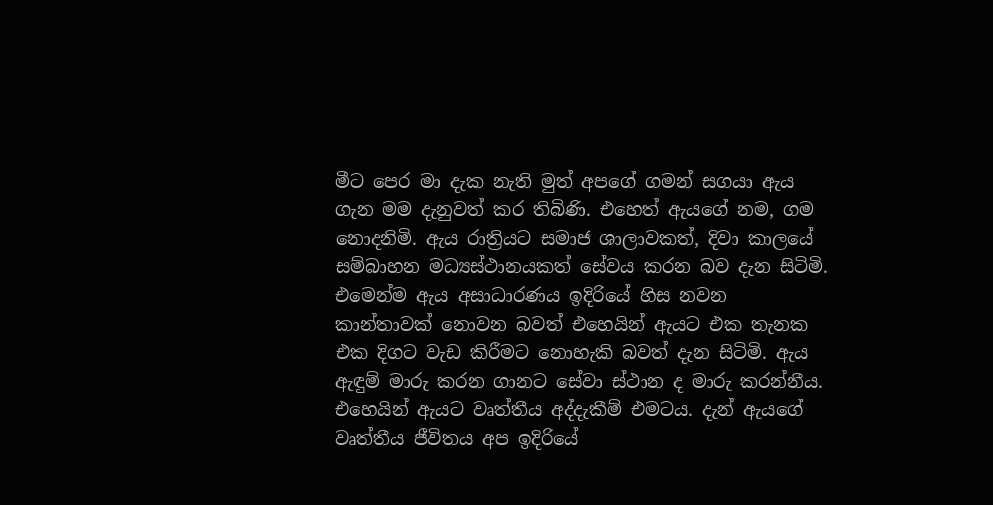මීට පෙර මා දැක නැති මුත් අපගේ ගමන් සගයා ඇය ගැන මම දැනුවත් කර තිබිණි. එහෙත් ඇයගේ නම, ගම නොදනිමි. ඇය රාත්‍රියට සමාජ ශාලාවකත්, දිවා කාලයේ සම්බාහන මධ්‍යස්‌ථානයකත් සේවය කරන බව දැන සිටිමි. එමෙන්ම ඇය අසාධාරණය ඉදිරියේ හිස නවන කාන්තාවක්‌ නොවන බවත් එහෙයින් ඇයට එක තැනක එක දිගට වැඩ කිරීමට නොහැකි බවත් දැන සිටිමි. ඇය ඇඳුම් මාරු කරන ගානට සේවා ස්‌ථාන ද මාරු කරන්නීය. එහෙයින් ඇයට වෘත්තීය අද්දැකීම් එමටය. දැන් ඇයගේ වෘත්තීය ජීවිතය අප ඉදිරියේ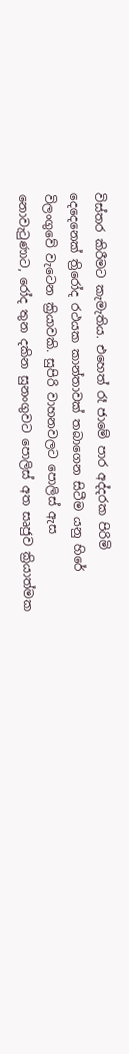විස්‌තර කිරීමට කැමැතිය. එහෙත් රෑ ජාමේ පාර අද්දරක පිරිමි දෙදෙනෙක්‌ ත්‍රිරෝද රථයක කාන්තාවක්‌ තබාගෙන සිටීම යනු හිරේ විලංගුවේ වැටෙන ක්‍රියාවකි. සුපිරි වාහනවලට පොලිස්‌ ඇස නොවැටුණාට, රෝද තුන දකින සුනංගුවට පොලිස්‌ අත සෘජුව ක්‍රියාත්මක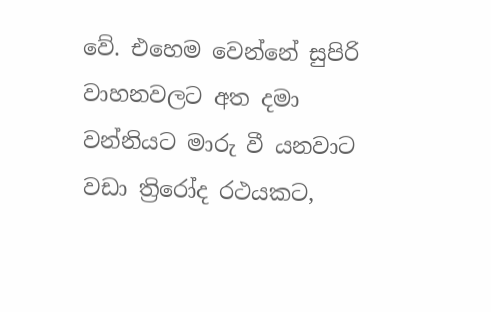වේ. එහෙම වෙන්නේ සුපිරි වාහනවලට අත දමා වන්නියට මාරු වී යනවාට වඩා ත්‍රිරෝද රථයකට,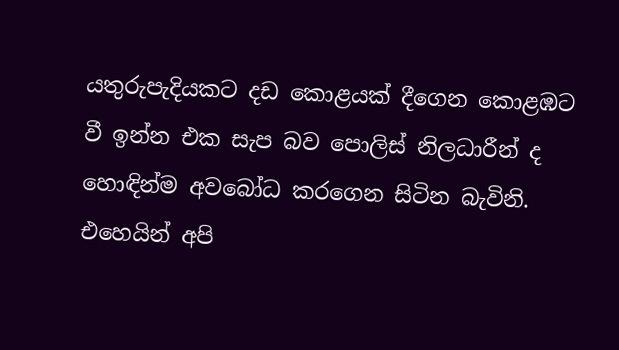යතුරුපැදියකට දඩ කොළයක්‌ දීගෙන කොළඹට වී ඉන්න එක සැප බව පොලිස්‌ නිලධාරීන් ද හොඳින්ම අවබෝධ කරගෙන සිටින බැවිනි. එහෙයින් අපි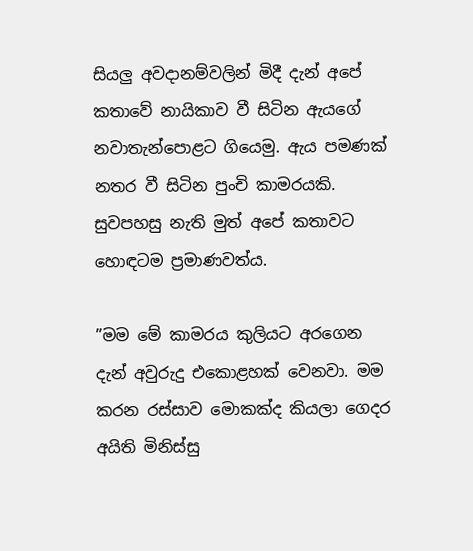සියලු අවදානම්වලින් මිදී දැන් අපේ කතාවේ නායිකාව වී සිටින ඇයගේ නවාතැන්පොළට ගියෙමු. ඇය පමණක්‌ නතර වී සිටින පුංචි කාමරයකි. සුවපහසු නැති මුත් අපේ කතාවට හොඳටම ප්‍රමාණවත්ය.

”මම මේ කාමරය කුලියට අරගෙන දැන් අවුරුදු එකොළහක්‌ වෙනවා. මම කරන රස්‌සාව මොකක්‌ද කියලා ගෙදර අයිති මිනිස්‌සු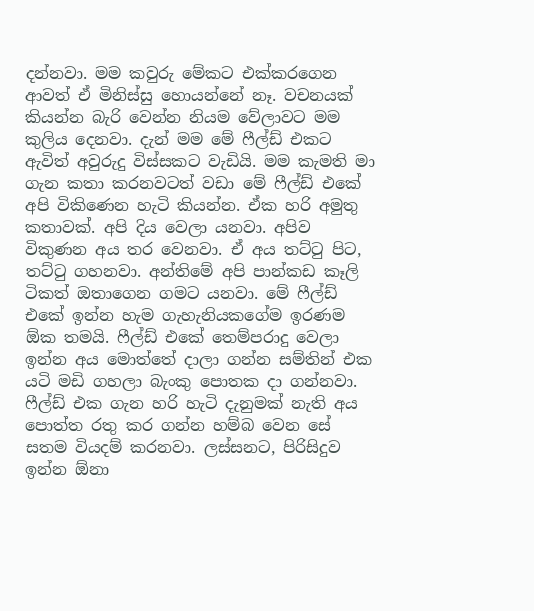දන්නවා. මම කවුරු මේකට එක්‌කරගෙන ආවත් ඒ මිනිස්‌සු හොයන්නේ නෑ. වචනයක්‌ කියන්න බැරි වෙන්න නියම වේලාවට මම කුලිය දෙනවා. දැන් මම මේ ෆීල්ඩ් එකට ඇවිත් අවුරුදු විස්‌සකට වැඩියි. මම කැමති මා ගැන කතා කරනවටත් වඩා මේ ෆීල්ඩ් එකේ අපි විකිණෙන හැටි කියන්න. ඒක හරි අමුතු කතාවක්‌. අපි දිය වෙලා යනවා. අපිව විකුණන අය තර වෙනවා. ඒ අය තට්‌ටු පිට, තට්‌ටු ගහනවා. අන්තිමේ අපි පාන්කඩ කෑලි ටිකත් ඔතාගෙන ගමට යනවා. මේ ෆීල්ඩ් එකේ ඉන්න හැම ගැහැනියකගේම ඉරණම ඕක තමයි. ෆීල්ඩ් එකේ තෙම්පරාදු වෙලා ඉන්න අය මොත්තේ දාලා ගන්න සම්තින් එක යටි මඩි ගහලා බැංකු පොතක දා ගන්නවා. ෆීල්ඩ් එක ගැන හරි හැටි දැනුමක්‌ නැති අය පොත්ත රතු කර ගන්න හම්බ වෙන සේ සතම වියදම් කරනවා. ලස්‌සනට, පිරිසිදුව ඉන්න ඕනා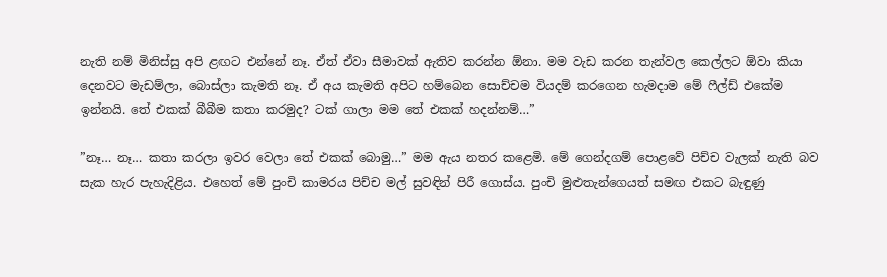නැති නම් මිනිස්‌සු අපි ළඟට එන්නේ නෑ. ඒත් ඒවා සීමාවක්‌ ඇතිව කරන්න ඕනා. මම වැඩ කරන තැන්වල කෙල්ලට ඕවා කියා දෙනවට මැඩම්ලා, බොස්‌ලා කැමති නෑ. ඒ අය කැමති අපිට හම්බෙන සොච්චම වියදම් කරගෙන හැමදාම මේ ෆීල්ඩ් එකේම ඉන්නයි. තේ එකක්‌ බීබීම කතා කරමුද? ටක්‌ ගාලා මම තේ එකක්‌ හදන්නම්…”

”නෑ… නෑ… කතා කරලා ඉවර වෙලා තේ එකක්‌ බොමු…” මම ඇය නතර කළෙමි. මේ ගෙන්දගම් පොළවේ පිච්ච වැලක්‌ නැති බව සැක හැර පැහැදිළිය. එහෙත් මේ පුංචි කාමරය පිච්ච මල් සුවඳින් පිරී ගොස්‌ය. පුංචි මුළුතැන්ගෙයත් සමඟ එකට බැඳුණු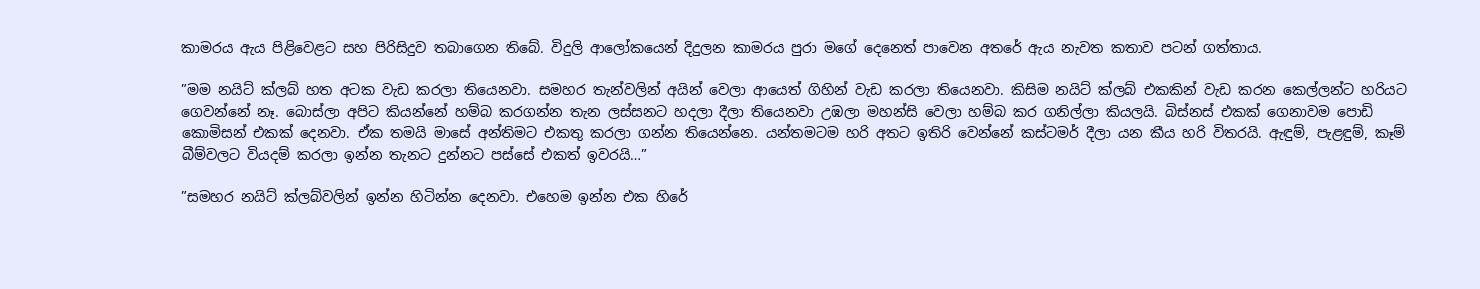කාමරය ඇය පිළිවෙළට සහ පිරිසිදුව තබාගෙන තිබේ. විදුලි ආලෝකයෙන් දිදුලන කාමරය පුරා මගේ දෙනෙත් පාවෙන අතරේ ඇය නැවත කතාව පටන් ගත්තාය.

”මම නයිට්‌ ක්‌ලබ් හත අටක වැඩ කරලා තියෙනවා. සමහර තැන්වලින් අයින් වෙලා ආයෙත් ගිහින් වැඩ කරලා තියෙනවා. කිසිම නයිට්‌ ක්‌ලබ් එකකින් වැඩ කරන කෙල්ලන්ට හරියට ගෙවන්නේ නෑ. බොස්‌ලා අපිට කියන්නේ හම්බ කරගන්න තැන ලස්‌සනට හදලා දීලා තියෙනවා උඹලා මහන්සි වෙලා හම්බ කර ගනිල්ලා කියලයි. බිස්‌නස්‌ එකක්‌ ගෙනාවම පොඩි කොමිසන් එකක්‌ දෙනවා. ඒක තමයි මාසේ අන්තිමට එකතු කරලා ගන්න තියෙන්නෙ. යන්තමටම හරි අතට ඉතිරි වෙන්නේ කස්‌ටමර් දීලා යන කීය හරි විතරයි. ඇඳුම්, පැළඳුම්, කෑම් බීම්වලට වියදම් කරලා ඉන්න තැනට දුන්නට පස්‌සේ එකත් ඉවරයි…”

”සමහර නයිට්‌ ක්‌ලබ්වලින් ඉන්න හිටින්න දෙනවා. එහෙම ඉන්න එක හිරේ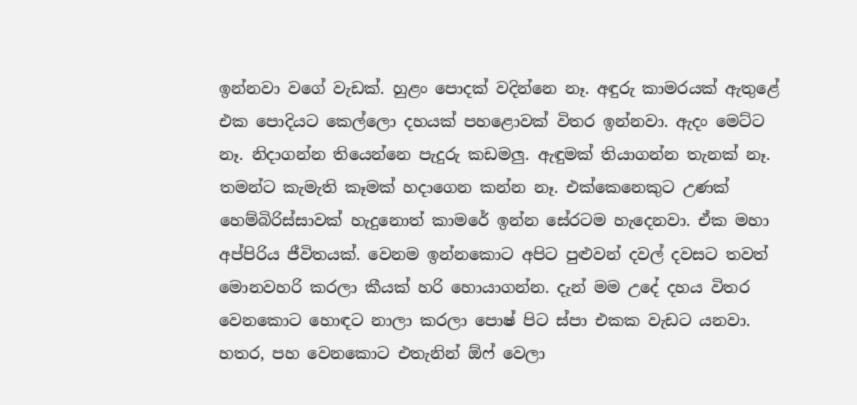ඉන්නවා වගේ වැඩක්‌. හුළං පොදක්‌ වදින්නෙ නෑ. අඳුරු කාමරයක්‌ ඇතුළේ එක පොදියට කෙල්ලො දහයක්‌ පහළොවක්‌ විතර ඉන්නවා. ඇදං මෙට්‌ට නෑ. නිදාගන්න තියෙන්නෙ පැදුරු කඩමලු. ඇඳුමක්‌ තියාගන්න තැනක්‌ නෑ. තමන්ට කැමැති කෑමක්‌ හදාගෙන කන්න නෑ. එක්‌කෙනෙකුට උණක්‌ හෙම්බිරිස්‌සාවක්‌ හැදුනොත් කාමරේ ඉන්න සේරටම හැදෙනවා. ඒක මහා අප්පිරිය ජීවිතයක්‌. වෙනම ඉන්නකොට අපිට පුළුවන් දවල් දවසට තවත් මොනවහරි කරලා කීයක්‌ හරි හොයාගන්න. දැන් මම උදේ දහය විතර වෙනකොට හොඳට නාලා කරලා පොෂ් පිට ස්‌පා එකක වැඩට යනවා. හතර, පහ වෙනකොට එතැනින් ඕෆ් වෙලා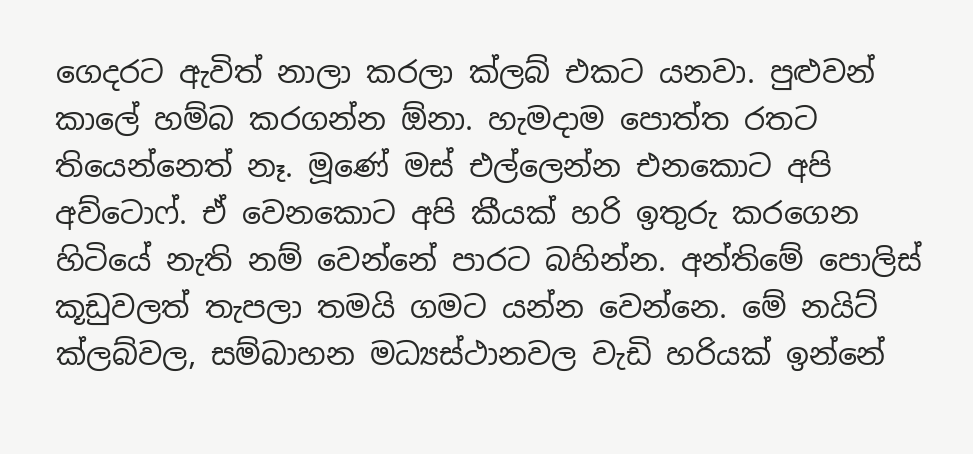ගෙදරට ඇවිත් නාලා කරලා ක්‌ලබ් එකට යනවා. පුළුවන් කාලේ හම්බ කරගන්න ඕනා. හැමදාම පොත්ත රතට තියෙන්නෙත් නෑ. මූණේ මස්‌ එල්ලෙන්න එනකොට අපි අව්ටොෆ්. ඒ වෙනකොට අපි කීයක්‌ හරි ඉතුරු කරගෙන හිටියේ නැති නම් වෙන්නේ පාරට බහින්න. අන්තිමේ පොලිස්‌ කූඩුවලත් තැපලා තමයි ගමට යන්න වෙන්නෙ. මේ නයිට්‌ ක්‌ලබ්වල, සම්බාහන මධ්‍යස්‌ථානවල වැඩි හරියක්‌ ඉන්නේ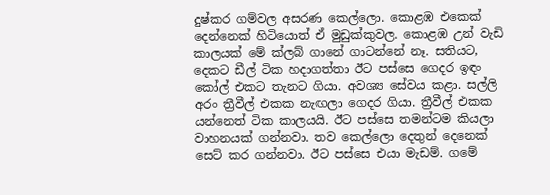දුෂ්කර ගම්වල අසරණ කෙල්ලො. කොළඹ එකෙක්‌ දෙන්නෙක්‌ හිටියොත් ඒ මුඩුක්‌කුවල. කොළඹ උන් වැඩි කාලයක්‌ මේ ක්‌ලබ් ගානේ ගාටන්නේ නෑ. සතියට, දෙකට ඩීල් ටික හදාගත්තා ඊට පස්‌සෙ ගෙදර ඉඳං කෝල් එකට තැනට ගියා. අවශ්‍ය සේවය කළා. සල්ලි අරං ත්‍රීවීල් එකක නැඟලා ගෙදර ගියා. ත්‍රීවීල් එකක යන්නෙත් ටික කාලයයි. ඊට පස්‌සෙ තමන්ටම කියලා වාහනයක්‌ ගන්නවා. තව කෙල්ලො දෙතුන් දෙනෙක්‌ සෙට්‌ කර ගන්නවා. ඊට පස්‌සෙ එයා මැඩම්. ගමේ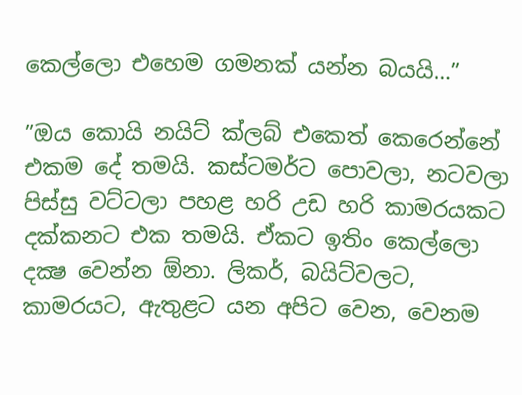කෙල්ලො එහෙම ගමනක්‌ යන්න බයයි…”

”ඔය කොයි නයිට්‌ ක්‌ලබ් එකෙත් කෙරෙන්නේ එකම දේ තමයි. කස්‌ටමර්ට පොවලා, නටවලා පිස්‌සු වට්‌ටලා පහළ හරි උඩ හරි කාමරයකට දක්‌කනට එක තමයි. ඒකට ඉතිං කෙල්ලො දක්‍ෂ වෙන්න ඕනා. ලිකර්, බයිට්‌වලට, කාමරයට, ඇතුළට යන අපිට වෙන, වෙනම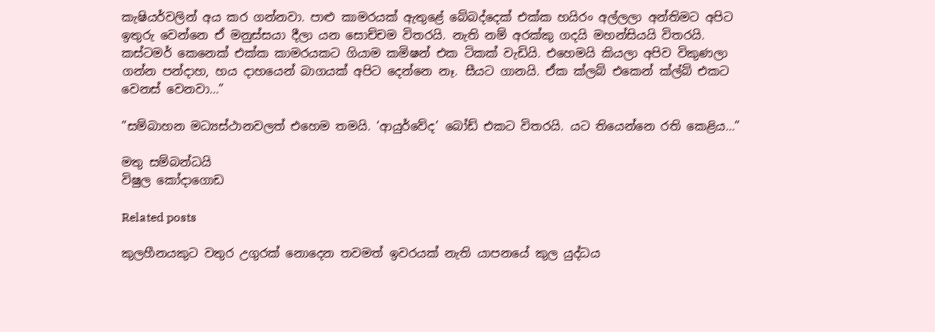කැෂියර්වලින් අය කර ගන්නවා. පාළු කාමරයක්‌ ඇතුළේ බේබද්දෙක්‌ එක්‌ක හයිරං අල්ලලා අන්තිමට අපිට ඉතුරු වෙන්නෙ ඒ මනුස්‌සයා දීලා යන සොච්චම විතරයි. නැති නම් අරක්‌කු ගදයි මහන්සියයි විතරයි. කස්‌ටමර් කෙනෙක්‌ එක්‌ක කාමරයකට ගියාම කමිෂන් එක ටිකක්‌ වැඩියි. එහෙමයි කියලා අපිව විකුණලා ගන්න පන්දාහ, හය දාහයෙන් බාගයක්‌ අපිට දෙන්නෙ නෑ. සීයට ගානයි. ඒක ක්‌ලබ් එකෙන් ක්‌ල්බ් එකට වෙනස්‌ වෙනවා…”

”සම්බාහන මධ්‍යස්‌ථානවලත් එහෙම තමයි. ‘ආයුර්වේද’ බෝඩ් එකට විතරයි. යට තියෙන්නෙ රති කෙළිය…”

මතු සම්බන්ධයි
විෂුල කෝදාගොඩ

Related posts

කුලහීනයකුට වතුර උගුරක් නොදෙන තවමත් ඉවරයක් නැති යාපනයේ කුල යුද්ධය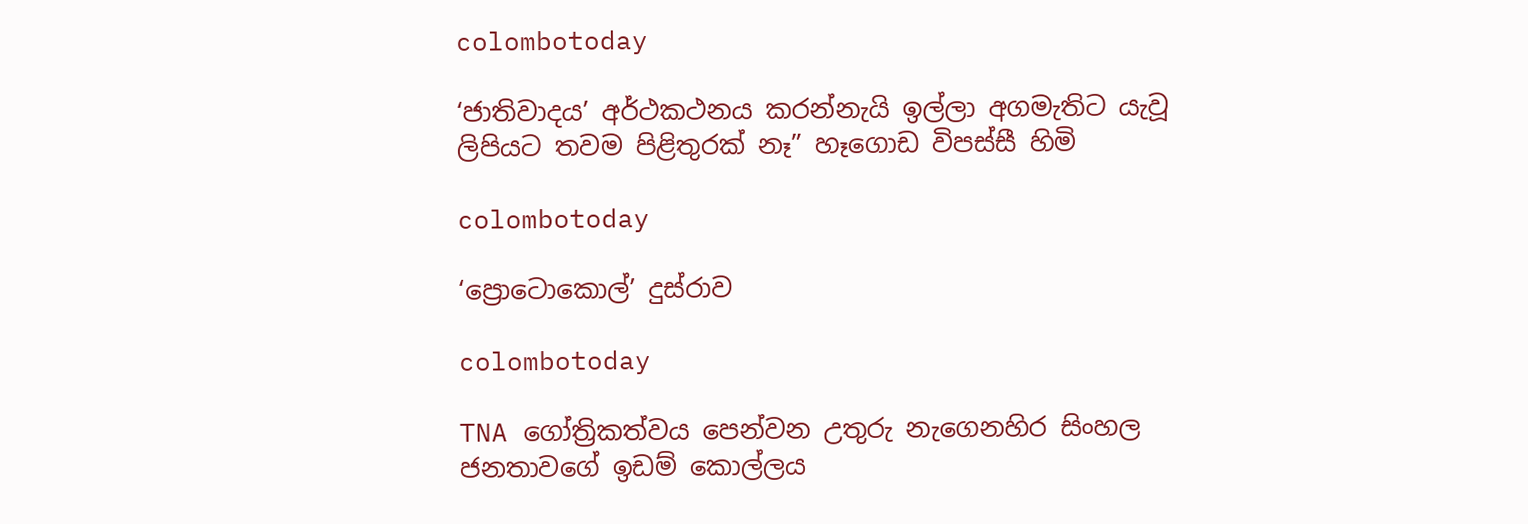colombotoday

‘ජාතිවාදය’ අර්ථකථනය කරන්නැයි ඉල්ලා අගමැතිට යැවූ ලිපියට තවම පිළිතුරක් නෑ” හෑගොඩ විපස්සී හිමි

colombotoday

‘ප්‍රොටොකොල්’ දුස්රාව

colombotoday

TNA ගෝත්‍රිකත්වය පෙන්වන උතුරු නැගෙනහිර සිංහල ජනතාවගේ ඉඩම් කොල්ලය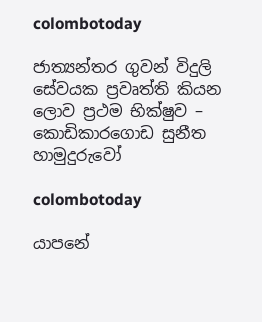colombotoday

ජාත්‍යන්තර ගුවන් විදුලි සේවයක ප්‍රවෘත්ති කියන ලොව ප්‍රථම භික්ෂුව – කොඩිකාරගොඩ සුනීත හාමුදුරුවෝ

colombotoday

යාපනේ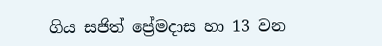ගිය සජිත් ප්‍රේමදාස හා 13 වන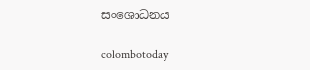සංශොධනය

colombotoday